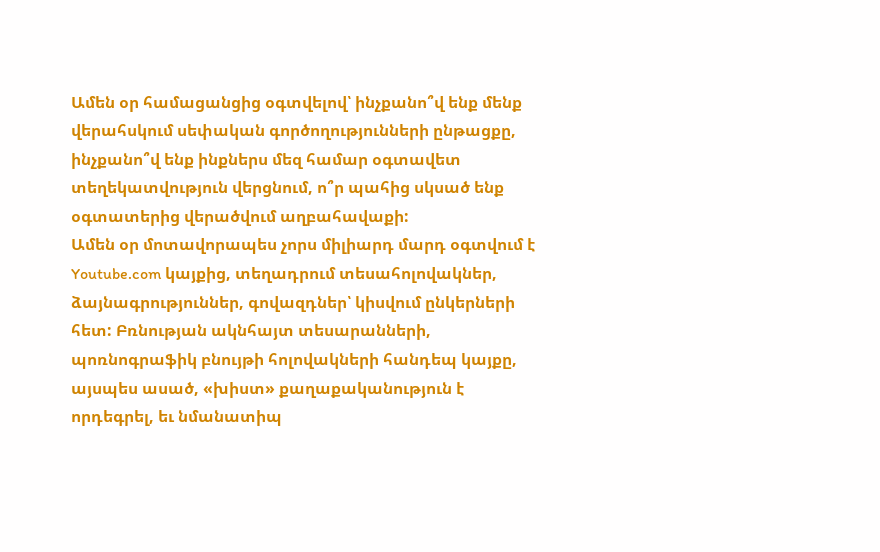Ամեն օր համացանցից օգտվելով՝ ինչքանո՞վ ենք մենք վերահսկում սեփական գործողությունների ընթացքը, ինչքանո՞վ ենք ինքներս մեզ համար օգտավետ տեղեկատվություն վերցնում, ո՞ր պահից սկսած ենք օգտատերից վերածվում աղբահավաքի:
Ամեն օր մոտավորապես չորս միլիարդ մարդ օգտվում է Youtube.com կայքից, տեղադրում տեսահոլովակներ, ձայնագրություններ, գովազդներ՝ կիսվում ընկերների հետ: Բռնության ակնհայտ տեսարանների, պոռնոգրաֆիկ բնույթի հոլովակների հանդեպ կայքը, այսպես ասած, «խիստ» քաղաքականություն է որդեգրել, եւ նմանատիպ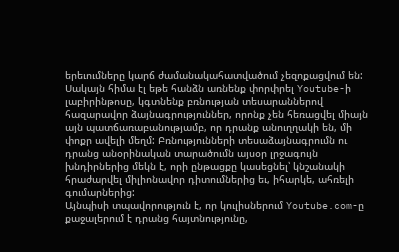երեւումները կարճ ժամանակահատվածում չեզոքացվում են: Սակայն հիմա էլ եթե հանձն առնենք փորփրել Youtube-ի լաբիրինթոսը, կգտնենք բռնության տեսարաններով հազարավոր ձայնագրություններ, որոնք չեն հեռացվել միայն այն պատճառաբանությամբ, որ դրանք անուղղակի են, մի փոքր ավելի մեղմ: Բռնությունների տեսաձայնագրումն ու դրանց անօրինական տարածումն այսօր լրջագույն խնդիրներից մեկն է, որի ընթացքը կասեցնել՝ կնշանակի հրաժարվել միլիոնավոր դիտումներից եւ, իհարկե, ահռելի գումարներից:
Այնպիսի տպավորություն է, որ կուլիսներում Youtube.com-ը քաջալերում է դրանց հայտնությունը,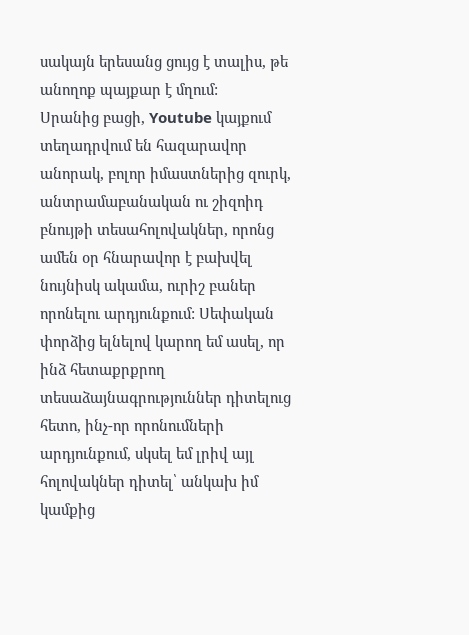սակայն երեսանց ցույց է տալիս, թե անողոք պայքար է մղում:
Սրանից բացի, Youtube կայքում տեղադրվում են հազարավոր անորակ, բոլոր իմաստներից զուրկ, անտրամաբանական ու շիզոիդ բնույթի տեսահոլովակներ, որոնց ամեն օր հնարավոր է բախվել նույնիսկ ակամա, ուրիշ բաներ որոնելու արդյունքում: Սեփական փորձից ելնելով կարող եմ ասել, որ ինձ հետաքրքրող տեսաձայնագրություններ դիտելուց հետո, ինչ-որ որոնումների արդյունքում, սկսել եմ լրիվ այլ հոլովակներ դիտել՝ անկախ իմ կամքից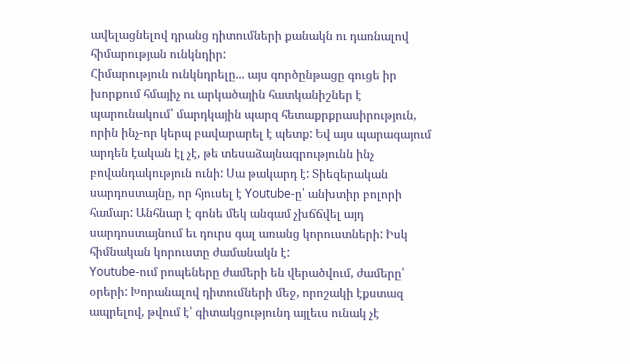ավելացնելով դրանց դիտումների քանակն ու դառնալով հիմարության ունկնդիր:
Հիմարություն ունկնդրելը... այս գործընթացը գուցե իր խորքում հմայիչ ու արկածային հատկանիշներ է պարունակում՝ մարդկային պարզ հետաքրքրասիրություն, որին ինչ-որ կերպ բավարարել է պետք: Եվ այս պարագայում արդեն էական էլ չէ, թե տեսաձայնագրությունն ինչ բովանդակություն ունի: Սա թակարդ է: Տիեզերական սարդոստայնը, որ հյուսել է Youtube-ը՝ անխտիր բոլորի համար: Անհնար է գոնե մեկ անգամ չխճճվել այդ սարդոստայնում եւ դուրս գալ առանց կորուստների: Իսկ հիմնական կորուստը ժամանակն է:
Youtube-ում րոպեները ժամերի են վերածվում, ժամերը՝ օրերի: Խորանալով դիտումների մեջ, որոշակի էքստազ ապրելով, թվում է՝ գիտակցությունդ այլեւս ունակ չէ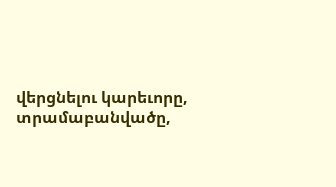վերցնելու կարեւորը, տրամաբանվածը,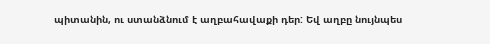պիտանին, ու ստանձնում է աղբահավաքի դեր: Եվ աղբը նույնպես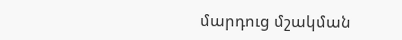մարդուց մշակման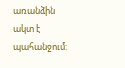առանձին ակտ է պահանջում: